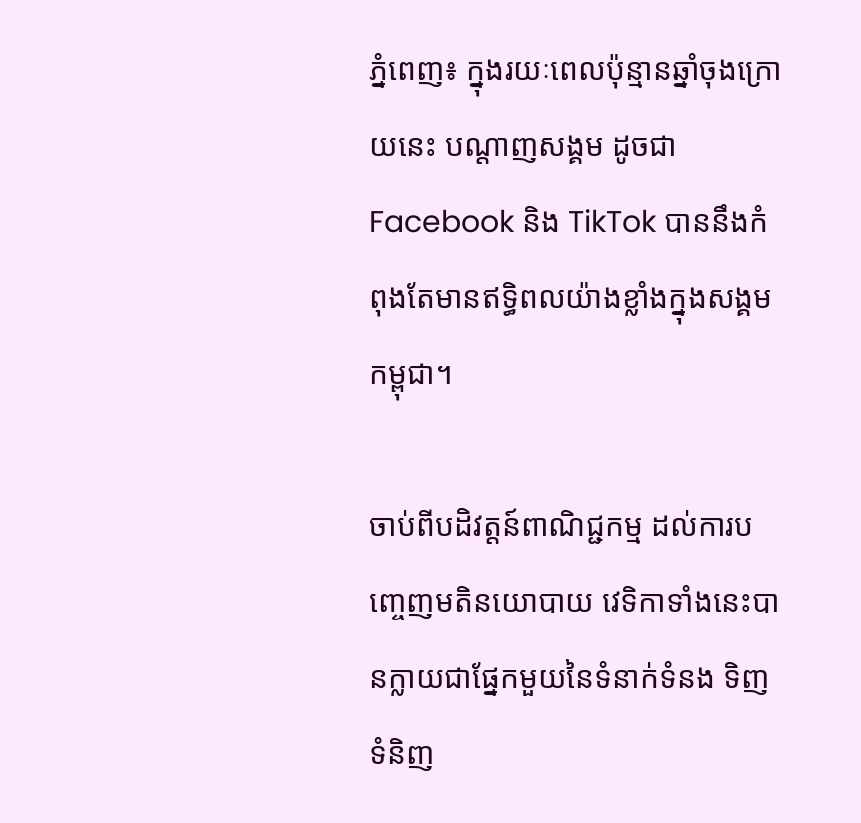ភ្នំពេញ៖ ក្នុងរយៈពេលប៉ុន្មានឆ្នាំចុងក្រោយនេះ បណ្ដាញសង្គម ដូចជា Facebook និង TikTok បាននឹងកំពុងតែមានឥទ្ធិពលយ៉ាងខ្លាំងក្នុងសង្គមកម្ពុជា។

ចាប់ពីបដិវត្តន៍ពាណិជ្ជកម្ម ដល់ការបញ្ចេញមតិនយោបាយ វេទិកាទាំងនេះបានក្លាយជាផ្នែកមួយនៃទំនាក់ទំនង ទិញទំនិញ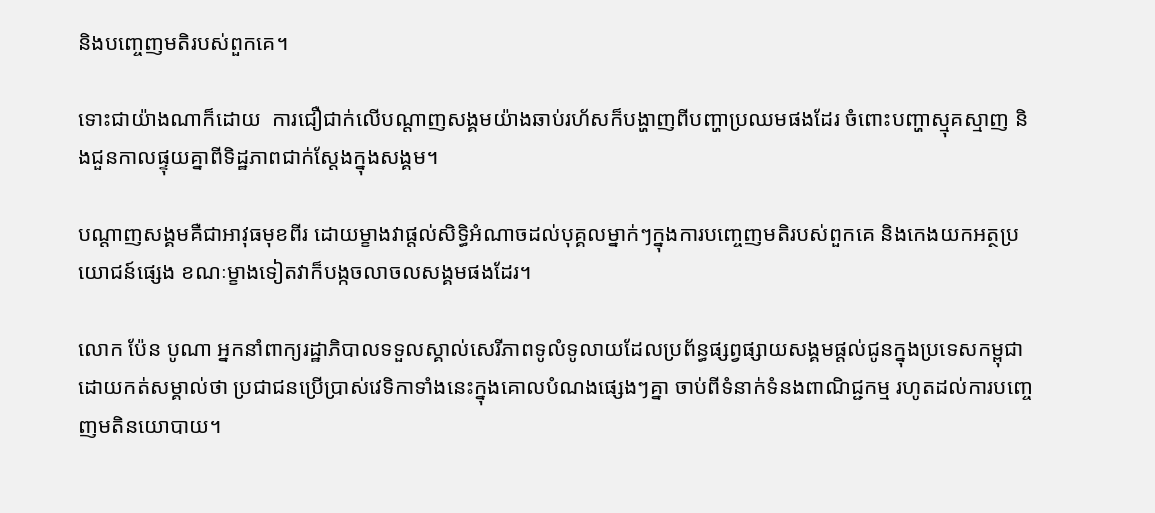និងបញ្ចេញមតិរបស់ពួកគេ។

ទោះជាយ៉ាងណាក៏ដោយ  ការជឿជាក់លើបណ្ដាញសង្គមយ៉ាងឆាប់រហ័សក៏បង្ហាញពីបញ្ហាប្រឈមផងដែរ ចំពោះបញ្ហាស្មុគស្មាញ និងជួនកាលផ្ទុយគ្នាពីទិដ្ឋភាពជាក់ស្ដែងក្នុងសង្គម។

បណ្ដាញសង្គមគឺជាអាវុធមុខពីរ ដោយម្ខាងវាផ្តល់សិទ្ធិអំណាចដល់បុគ្គលម្នាក់ៗក្នុងការបញ្ចេញមតិរបស់ពួកគេ និងកេងយកអត្ថប្រយោជន៍ផ្សេង ខណៈម្ខាងទៀតវាក៏បង្កចលាចលសង្គមផងដែរ។

លោក ប៉ែន បូណា អ្នកនាំពាក្យរដ្ឋាភិបាលទទួលស្គាល់សេរីភាពទូលំទូលាយដែលប្រព័ន្ធផ្សព្វផ្សាយសង្គមផ្ដល់ជូនក្នុងប្រទេសកម្ពុជា ដោយកត់សម្គាល់ថា ប្រជាជនប្រើប្រាស់វេទិកាទាំងនេះក្នុងគោលបំណងផ្សេងៗគ្នា ចាប់ពីទំនាក់ទំនងពាណិជ្ជកម្ម រហូតដល់ការបញ្ចេញមតិនយោបាយ។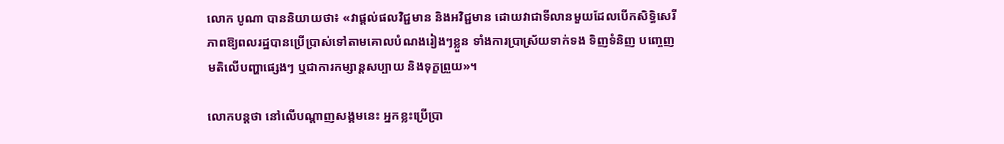លោក បូណា បាននិយាយថា៖ «វាផ្ដល់ផលវិជ្ជមាន និងអវិជ្ជមាន ដោយវាជាទីលានមួយដែលបើកសិទ្ធិសេរីភាពឱ្យពលរដ្ឋបានប្រើប្រាស់ទៅតាមគោលបំណងរៀងៗខ្លួន ទាំងការប្រាស្រ័យទាក់ទង ទិញទំនិញ បញ្ចេញមតិលើបញ្ហាផ្សេងៗ ឬជាការកម្សាន្ដសប្បាយ និងទុក្ខព្រួយ»។

លោកបន្ដថា នៅលើបណ្ដាញសង្គមនេះ អ្នកខ្លះប្រើប្រា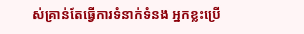ស់គ្រាន់តែធ្វើការទំនាក់ទំនង អ្នកខ្លះប្រើ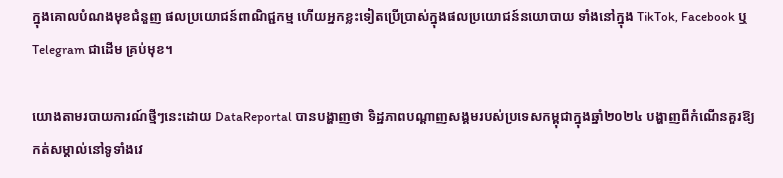ក្នុងគោលបំណងមុខជំនួញ ផលប្រយោជន៍ពាណិជ្ជកម្ម ហើយអ្នកខ្លះទៀតប្រើប្រាស់ក្នុងផលប្រយោជន៍នយោបាយ ទាំងនៅក្នុង TikTok, Facebook ឬ Telegram ជាដើម គ្រប់មុខ។

យោងតាមរបាយការណ៍ថ្មីៗនេះដោយ DataReportal បានបង្ហាញថា ទិដ្ឋភាពបណ្ដាញសង្គមរបស់ប្រទេសកម្ពុជាក្នុងឆ្នាំ២០២៤ បង្ហាញពីកំណើនគួរឱ្យកត់សម្គាល់នៅទូទាំងវេ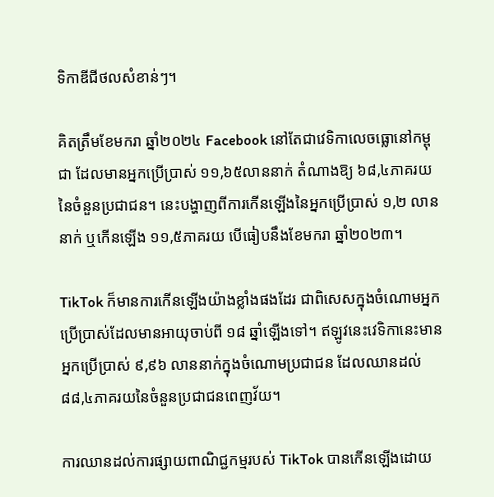ទិកាឌីជីថលសំខាន់ៗ។

គិតត្រឹមខែមករា ឆ្នាំ២០២៤ Facebook នៅតែជាវេទិកាលេចធ្លោនៅកម្ពុជា ដែលមានអ្នកប្រើប្រាស់ ១១,៦៥លាននាក់ តំណាងឱ្យ ៦៨,៤ភាគរយនៃចំនួនប្រជាជន។ នេះបង្ហាញពីការកើនឡើងនៃអ្នកប្រើប្រាស់ ១,២ លាននាក់ ឬកើនឡើង ១១,៥ភាគរយ បើធៀបនឹងខែមករា ឆ្នាំ២០២៣។

TikTok ក៏មានការកើនឡើងយ៉ាងខ្លាំងផងដែរ ជាពិសេសក្នុងចំណោមអ្នកប្រើប្រាស់ដែលមានអាយុចាប់ពី ១៨ ឆ្នាំឡើងទៅ។ ឥឡូវនេះវេទិកានេះមានអ្នកប្រើប្រាស់ ៩,៩៦ លាននាក់ក្នុងចំណោមប្រជាជន ដែលឈានដល់ ៨៨,៤ភាគរយនៃចំនួនប្រជាជនពេញវ័យ។

ការឈានដល់ការផ្សាយពាណិជ្ជកម្មរបស់ TikTok បានកើនឡើងដោយ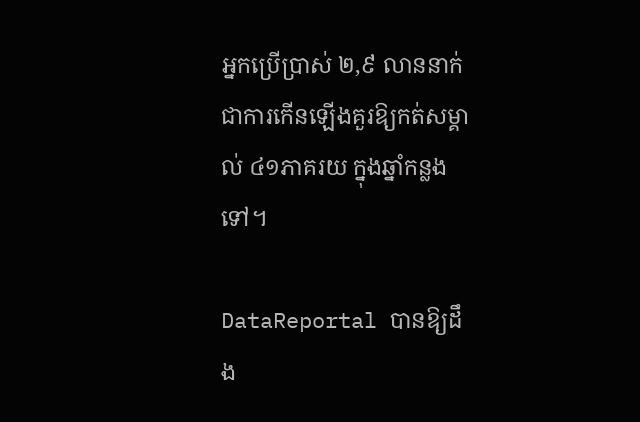អ្នកប្រើប្រាស់ ២,៩ លាននាក់ ជាការកើនឡើងគួរឱ្យកត់សម្គាល់ ៤១ភាគរយ ក្នុងឆ្នាំកន្លងទៅ។

DataReportal បានឱ្យដឹង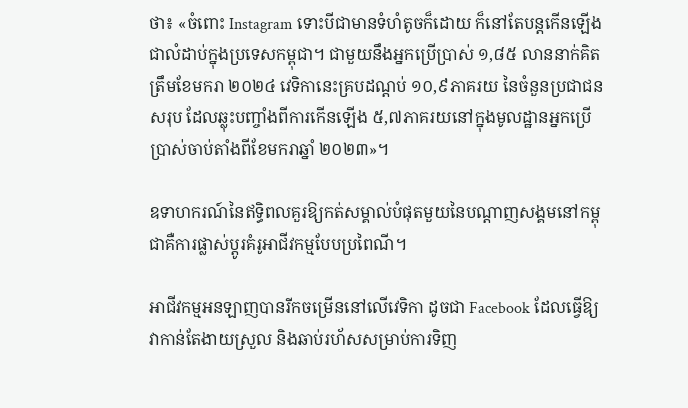ថា៖ «ចំពោះ Instagram ទោះបីជាមានទំហំតូចក៏ដោយ ក៏នៅតែបន្តកើនឡើងជាលំដាប់ក្នុងប្រទេសកម្ពុជា។ ជាមួយនឹងអ្នកប្រើប្រាស់ ១,៨៥ លាននាក់គិតត្រឹមខែមករា ២០២៤ វេទិកានេះគ្របដណ្តប់ ១០,៩ភាគរយ នៃចំនួនប្រជាជនសរុប ដែលឆ្លុះបញ្ចាំងពីការកើនឡើង ៥,៧ភាគរយនៅក្នុងមូលដ្ឋានអ្នកប្រើប្រាស់ចាប់តាំងពីខែមករាឆ្នាំ ២០២៣»។

ឧទាហករណ៍នៃឥទ្ធិពលគួរឱ្យកត់សម្គាល់បំផុតមួយនៃបណ្ដាញសង្គមនៅកម្ពុជាគឺការផ្លាស់ប្តូរគំរូអាជីវកម្មបែបប្រពៃណី។

អាជីវកម្មអនឡាញបានរីកចម្រើននៅលើវេទិកា ដូចជា Facebook ដែលធ្វើឱ្យវាកាន់តែងាយស្រួល និងឆាប់រហ័សសម្រាប់ការទិញ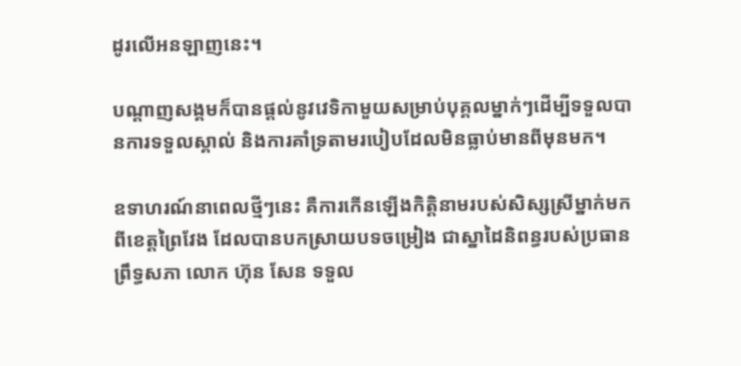ដូរលើអនឡាញនេះ។

បណ្ដាញសង្គមក៏បានផ្តល់នូវវេទិកាមួយសម្រាប់បុគ្គលម្នាក់ៗដើម្បីទទួលបានការទទួលស្គាល់ និងការគាំទ្រតាមរបៀបដែលមិនធ្លាប់មានពីមុនមក។

ឧទាហរណ៍នាពេលថ្មីៗនេះ គឺការកើនឡើងកិត្តិនាមរបស់សិស្សស្រីម្នាក់មកពីខេត្តព្រៃវែង ដែលបានបកស្រាយបទចម្រៀង ជាស្នាដៃនិពន្ធរបស់ប្រធានព្រឹទ្ធសភា លោក ហ៊ុន សែន ទទួល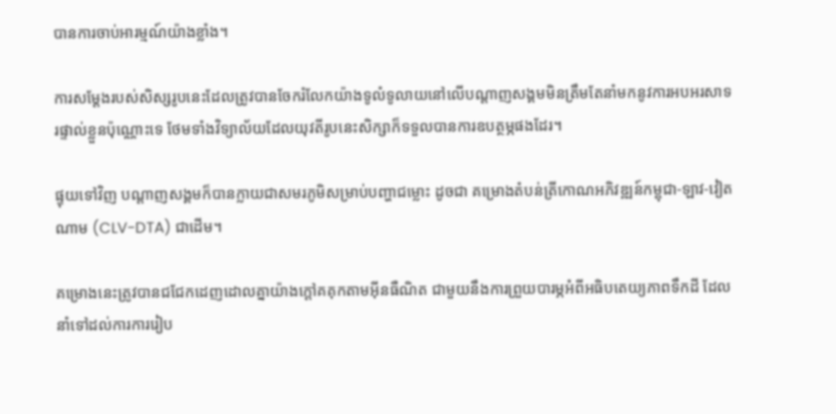បានការចាប់អារម្មណ៍យ៉ាងខ្លាំង។

ការសម្តែងរបស់សិស្សរូបនេះដែលត្រូវបានចែករំលែកយ៉ាងទូលំទូលាយនៅលើបណ្ដាញសង្គមមិនត្រឹមតែនាំមកនូវការអបអរសាទរផ្ទាល់ខ្លួនប៉ុណ្ណោះទេ ថែមទាំងវិទ្យាល័យដែលយុវតីរូបនេះសិក្សាក៏ទទួលបានការឧបត្ថម្ភផងដែរ។

ផ្ទុយទៅវិញ បណ្ដាញសង្គមក៏បានក្លាយជាសមរភូមិសម្រាប់បញ្ហាជម្លោះ ដូចជា គម្រោងតំបន់ត្រីកោណអភិវឌ្ឍន៍កម្ពុជា-ឡាវ-វៀតណាម (CLV-DTA) ជាដើម។

គម្រោងនេះត្រូវបានជជែកដេញដោលគ្នាយ៉ាងក្តៅគគុកតាមអ៊ីនធឺណិត ជាមួយនឹងការព្រួយបារម្ភអំពីអធិបតេយ្យភាពទឹកដី ដែលនាំទៅដល់ការការរៀប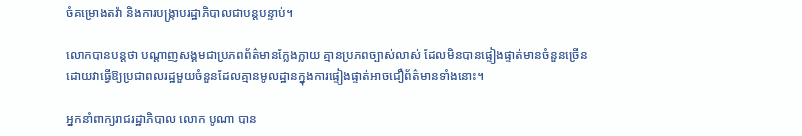ចំគម្រោងតវ៉ា និងការបង្ក្រាបរដ្ឋាភិបាលជាបន្តបន្ទាប់។

លោកបានបន្ដថា បណ្ដាញសង្គមជាប្រភពព័ត៌មានក្លែងក្លាយ គ្មានប្រភពច្បាស់លាស់ ដែលមិនបានផ្ទៀងផ្ទាត់មានចំនួនច្រើន ដោយវាធ្វើឱ្យប្រជាពលរដ្ឋមួយចំនួនដែលគ្មានមូលដ្ឋានក្នុងការផ្ទៀងផ្ទាត់អាចជឿព័ត៌មានទាំងនោះ។

អ្នកនាំពាក្យរាជរដ្ឋាភិបាល លោក បូណា បាន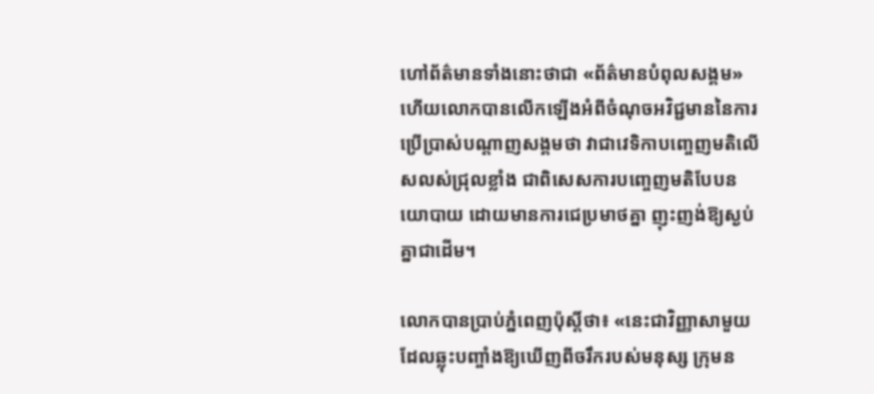ហៅព័ត៌មានទាំងនោះថាជា «ព័ត៌មានបំពុលសង្គម» ហើយលោកបានលើកឡើងអំពីចំណុចអវិជ្ជមាននៃការប្រើប្រាស់បណ្ដាញសង្គមថា វាជាវេទិកាបញ្ចេញមតិលើសលស់ជ្រុលខ្លាំង ជាពិសេសការបញ្ចេញមតិបែបនយោបាយ ដោយមានការជេប្រមាថគ្នា ញុះញង់ឱ្យស្ងប់គ្នាជាដើម។

លោកបានប្រាប់ភ្នំពេញប៉ុស្ដិ៍ថា៖ «នេះជាវិញ្ញាសាមួយដែលឆ្លុះបញ្ចាំងឱ្យឃើញពីចរឹករបស់មនុស្ស ក្រុមន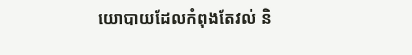យោបាយដែលកំពុងតែវល់ និ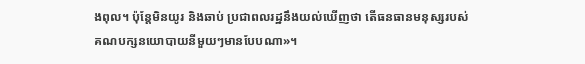ងពុល។ ប៉ុន្ដែមិនយូរ និងឆាប់ ប្រជាពលរដ្ឋនឹងយល់ឃើញថា តើធនធានមនុស្សរបស់គណបក្សនយោបាយនីមួយៗមានបែបណា»។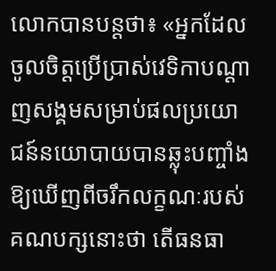លោកបានបន្ដថា៖ «អ្នកដែលចូលចិត្ដប្រើប្រាស់វេទិកាបណ្ដាញសង្គមសម្រាប់ផលប្រយោជន៍នយោបាយបានឆ្លុះបញ្ចាំងឱ្យឃើញពីចរឹកលក្ខណៈរបស់គណបក្សនោះថា តើធនធា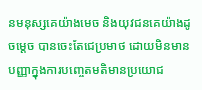នមនុស្សគេយ៉ាងមេច និងយុវជនគេយ៉ាងដូចម្ដេច បានចេះតែជេប្រមាថ ដោយមិនមានបញ្ញាក្នុងការបញ្ចេតមតិមានប្រយោជ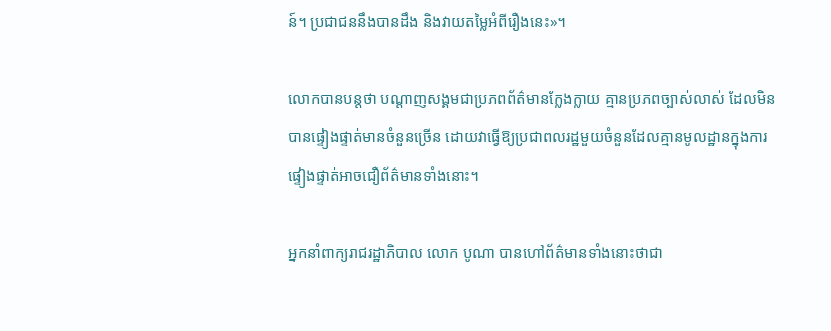ន៍។ ប្រជាជននឹងបានដឹង និងវាយតម្លៃអំពីរឿងនេះ»។

លោកបានបន្ដថា បណ្ដាញសង្គមជាប្រភពព័ត៌មានក្លែងក្លាយ គ្មានប្រភពច្បាស់លាស់ ដែលមិនបានផ្ទៀងផ្ទាត់មានចំនួនច្រើន ដោយវាធ្វើឱ្យប្រជាពលរដ្ឋមួយចំនួនដែលគ្មានមូលដ្ឋានក្នុងការផ្ទៀងផ្ទាត់អាចជឿព័ត៌មានទាំងនោះ។

អ្នកនាំពាក្យរាជរដ្ឋាភិបាល លោក បូណា បានហៅព័ត៌មានទាំងនោះថាជា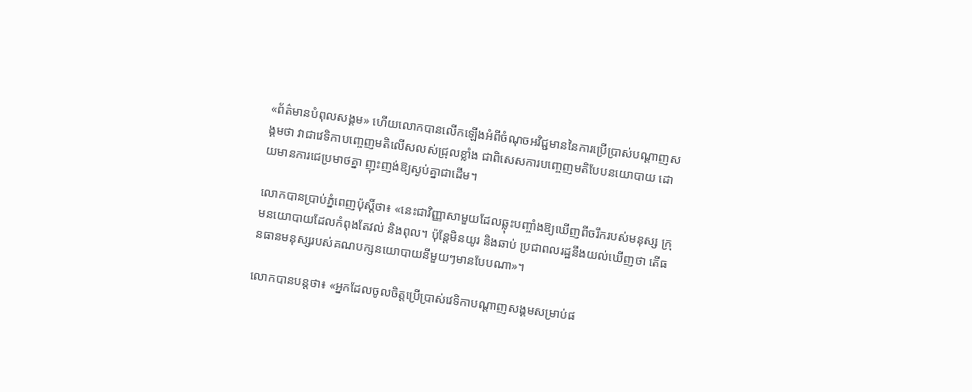«ព័ត៌មានបំពុលសង្គម» ហើយលោកបានលើកឡើងអំពីចំណុចអវិជ្ជមាននៃការប្រើប្រាស់បណ្ដាញសង្គមថា វាជាវេទិកាបញ្ចេញមតិលើសលស់ជ្រុលខ្លាំង ជាពិសេសការបញ្ចេញមតិបែបនយោបាយ ដោយមានការជេប្រមាថគ្នា ញុះញង់ឱ្យស្ងប់គ្នាជាដើម។

លោកបានប្រាប់ភ្នំពេញប៉ុស្ដិ៍ថា៖ «នេះជាវិញ្ញាសាមួយដែលឆ្លុះបញ្ចាំងឱ្យឃើញពីចរឹករបស់មនុស្ស ក្រុមនយោបាយដែលកំពុងតែវល់ និងពុល។ ប៉ុន្ដែមិនយូរ និងឆាប់ ប្រជាពលរដ្ឋនឹងយល់ឃើញថា តើធនធានមនុស្សរបស់គណបក្សនយោបាយនីមួយៗមានបែបណា»។

លោកបានបន្ដថា៖ «អ្នកដែលចូលចិត្ដប្រើប្រាស់វេទិកាបណ្ដាញសង្គមសម្រាប់ផ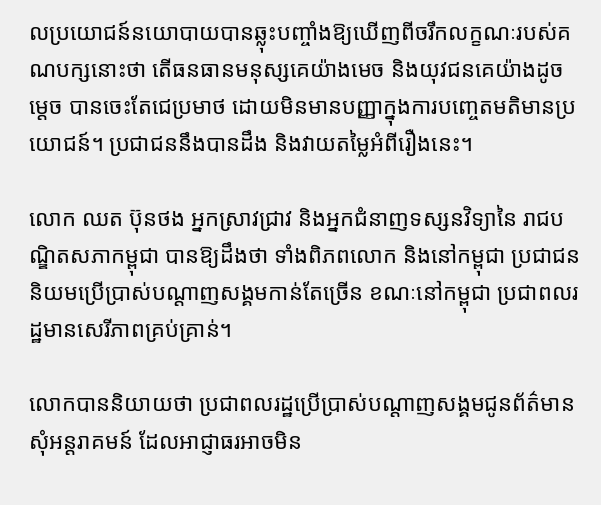លប្រយោជន៍នយោបាយបានឆ្លុះបញ្ចាំងឱ្យឃើញពីចរឹកលក្ខណៈរបស់គណបក្សនោះថា តើធនធានមនុស្សគេយ៉ាងមេច និងយុវជនគេយ៉ាងដូចម្ដេច បានចេះតែជេប្រមាថ ដោយមិនមានបញ្ញាក្នុងការបញ្ចេតមតិមានប្រយោជន៍។ ប្រជាជននឹងបានដឹង និងវាយតម្លៃអំពីរឿងនេះ។

លោក ឈត ប៊ុនថង អ្នកស្រាវជ្រាវ និងអ្នកជំនាញទស្សនវិទ្យានៃ រាជបណ្ឌិតសភាកម្ពុជា បានឱ្យដឹងថា ទាំងពិភពលោក និងនៅកម្ពុជា ប្រជាជននិយមប្រើប្រាស់បណ្ដាញសង្គមកាន់តែច្រើន ខណៈនៅកម្ពុជា ប្រជាពលរដ្ឋមានសេរីភាពគ្រប់គ្រាន់។

លោកបាននិយាយថា ប្រជាពលរដ្ឋប្រើប្រាស់បណ្ដាញសង្គមជូនព័ត៌មាន សុំអន្ដរាគមន៍ ដែលអាជ្ញាធរអាចមិន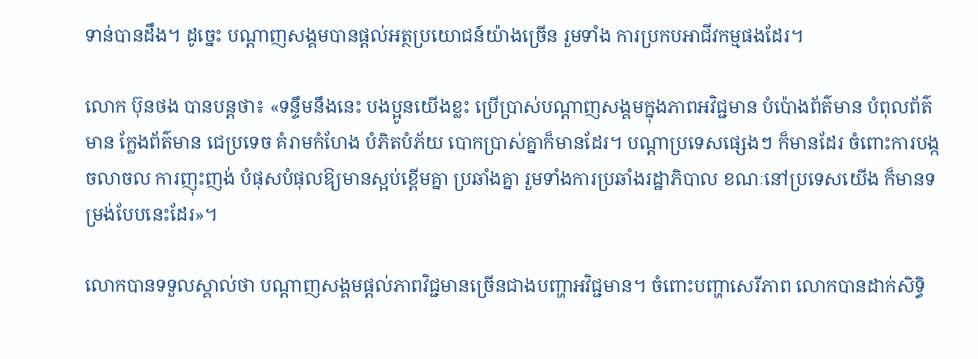ទាន់បានដឹង។ ដូច្នេះ បណ្ដាញសង្គមបានផ្ដល់អត្ថប្រយោជន៍យ៉ាងច្រើន រួមទាំង ការប្រកបអាជីវកម្មផងដែរ។

លោក ប៊ុនថង បានបន្ដថា៖ «ទន្ទឹមនឹងនេះ បងប្អូនយើងខ្លះ ប្រើប្រាស់បណ្ដាញសង្គមក្នុងភាពអវិជ្ជមាន បំប៉ោងព័ត៌មាន បំពុលព័ត៌មាន ក្លែងព័ត៌មាន ជេប្រទេច គំរាមកំហែង បំភិតបំភ័យ បោកប្រាស់គ្នាក៏មានដែរ។ បណ្ដាប្រទេសផ្សេងៗ ក៏មានដែរ ចំពោះការបង្កចលាចល ការញុះញង់ បំផុសបំផុលឱ្យមានស្អប់ខ្ពើមគ្នា ប្រឆាំងគ្នា រួមទាំងការប្រឆាំងរដ្ឋាភិបាល ខណៈនៅប្រទេសយើង ក៏មានទម្រង់បែបនេះដែរ»។

លោកបានទទួលស្គាល់ថា បណ្ដាញសង្គមផ្ដល់ភាពវិជ្ជមានច្រើនជាងបញ្ហាអវិជ្ជមាន។ ចំពោះបញ្ហាសេរីភាព លោកបានដាក់សិទ្ធិ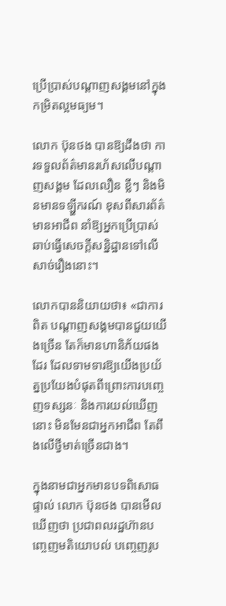ប្រើប្រាស់បណ្ដាញសង្គមនៅក្នុងកម្រិតល្អមធ្យម។

លោក ប៊ុនថង បានឱ្យដឹងថា ការទទួលព័ត៌មានរហ័សលើបណ្ដាញសង្គម ដែលលឿន ខ្លីៗ និងមិនមានទឡ្ហីករណ៍ ខុសពីសារព័ត៌មានអាជីព នាំឱ្យអ្នកប្រើប្រាស់ឆាប់ធ្វើសេចក្ដីសន្និដ្ឋានទៅលើសាច់រឿងនោះ។

លោកបាននិយាយថា៖ «ជាការពិត បណ្ដាញសង្គមបានជួយយើងច្រើន តែក៏មានហានិភ័យផងដែរ ដែលទាមទារឱ្យយើងប្រយ័ត្នប្រយែងបំផុតពីព្រោះការបញ្ចេញទស្សនៈ និងការយល់ឃើញនោះ មិនមែនជាអ្នកអាជីព តែពឹងលើថ្វីមាត់ច្រើនជាង។

ក្នុងនាមជាអ្នកមានបទពិសោធផ្ទាល់ លោក ប៊ុនថង បានមើលឃើញថា ប្រជាពលរដ្ឋហ៊ានបញ្ចេញមតិយោបល់ បញ្ចេញរូប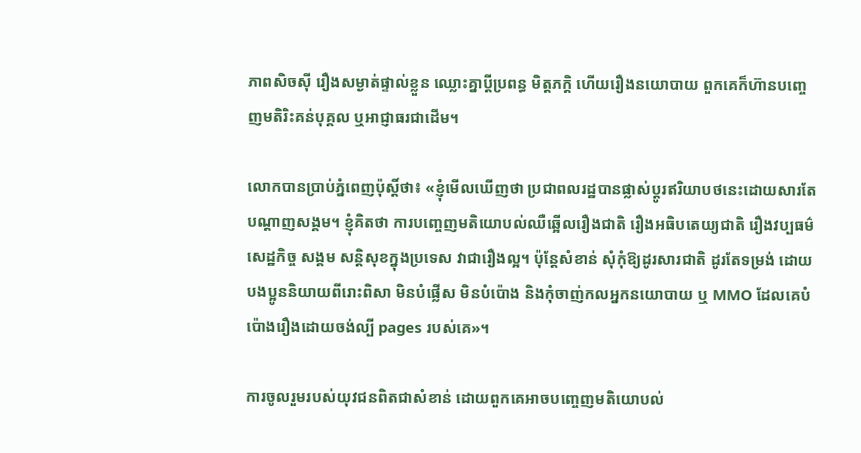ភាពសិចស៊ី រឿងសម្ងាត់ផ្ទាល់ខ្លួន ឈ្លោះគ្នាប្ដីប្រពន្ធ មិត្ដភក្ដិ ហើយរឿងនយោបាយ ពួកគេក៏ហ៊ានបញ្ចេញមតិរិះគន់បុគ្គល ឬអាជ្ញាធរជាដើម។

លោកបានប្រាប់ភ្នំពេញប៉ុស្ដិ៍ថា៖ «ខ្ញុំមើលឃើញថា ប្រជាពលរដ្ឋបានផ្លាស់ប្ដូរឥរិយាបថនេះដោយសារតែបណ្ដាញសង្គម។ ខ្ញុំគិតថា ការបញ្ចេញមតិយោបល់ឈឺឆ្អើលរឿងជាតិ រឿងអធិបតេយ្យជាតិ រឿងវប្បធម៌ សេដ្ឋកិច្ច សង្គម សន្ដិសុខក្នុងប្រទេស វាជារឿងល្អ។ ប៉ុន្ដែសំខាន់ សុំកុំឱ្យដូរសារជាតិ ដូរតែទម្រង់ ដោយបងប្អូននិយាយពីរោះពិសា មិនបំផ្លើស មិនបំប៉ោង និងកុំចាញ់កលអ្នកនយោបាយ ឬ MMO ដែលគេបំប៉ោងរឿងដោយចង់ល្បី pages របស់គេ»។

ការចូលរួមរបស់យុវជនពិតជាសំខាន់ ដោយពួកគេអាចបញ្ចេញមតិយោបល់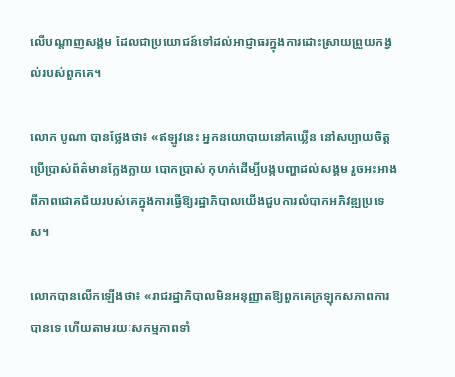លើបណ្ដាញសង្គម ដែលជាប្រយោជន៍ទៅដល់អាជ្ញាធរក្នុងការដោះស្រាយព្រួយកង្វល់របស់ពួកគេ។

លោក បូណា បានថ្លែងថា៖ «ឥឡូវនេះ អ្នកនយោបាយនៅគឃ្លើន នៅសប្បាយចិត្ដប្រើប្រាស់ព័ត៌មានក្លែងក្លាយ បោកប្រាស់ កុហក់ដើម្បីបង្កបញ្ហាដល់សង្គម រួចអះអាងពីភាពជោគជ័យរបស់គេក្នុងការធ្វើឱ្យរដ្ឋាភិបាលយើងជួបការលំបាកអភិវឌ្ឍប្រទេស។

លោកបានលើកឡើងថា៖ «រាជរដ្ឋាភិបាលមិនអនុញ្ញាតឱ្យពួកគេក្រឡុកសភាពការបានទេ ហើយតាមរយៈសកម្មភាពទាំ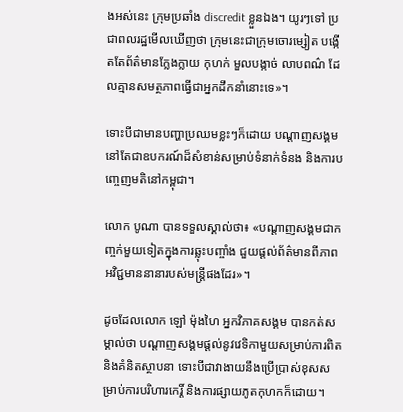ងអស់នេះ ក្រុមប្រឆាំង discredit ខ្លួនឯង។ យូរៗទៅ ប្រជាពលរដ្ឋមើលឃើញថា ក្រុមនេះជាក្រុមចោរម្សៀត បង្កើតតែព័ត៌មានក្លែងក្លាយ កុហក់ មួលបង្កាច់ លាបពណ៌ ដែលគ្មានសមត្ថភាពធ្វើជាអ្នកដឹកនាំនោះទេ»។

ទោះបីជាមានបញ្ហាប្រឈមខ្លះៗក៏ដោយ បណ្ដាញសង្គមនៅតែជាឧបករណ៍ដ៏សំខាន់សម្រាប់ទំនាក់ទំនង និងការបញ្ចេញមតិនៅកម្ពុជា។

លោក បូណា បានទទួលស្គាល់ថា៖ «បណ្ដាញសង្គមជាកញ្ចក់មួយទៀតក្នុងការឆ្លុះបញ្ចាំង ជួយផ្ដល់ព័ត៌មានពីភាពអវិជ្ជមាននានារបស់មន្ដ្រីផងដែរ»។

ដូចដែលលោក ឡៅ ម៉ុងហៃ អ្នកវិភាគសង្គម បានកត់សម្គាល់ថា បណ្ដាញសង្គមផ្តល់នូវវេទិកាមួយសម្រាប់ការពិត និងគំនិតស្ថាបនា ទោះបីជាវាងាយនឹងប្រើប្រាស់ខុសសម្រាប់ការបរិហារកេរ្តិ៍ និងការផ្សាយភូតកុហកក៏ដោយ។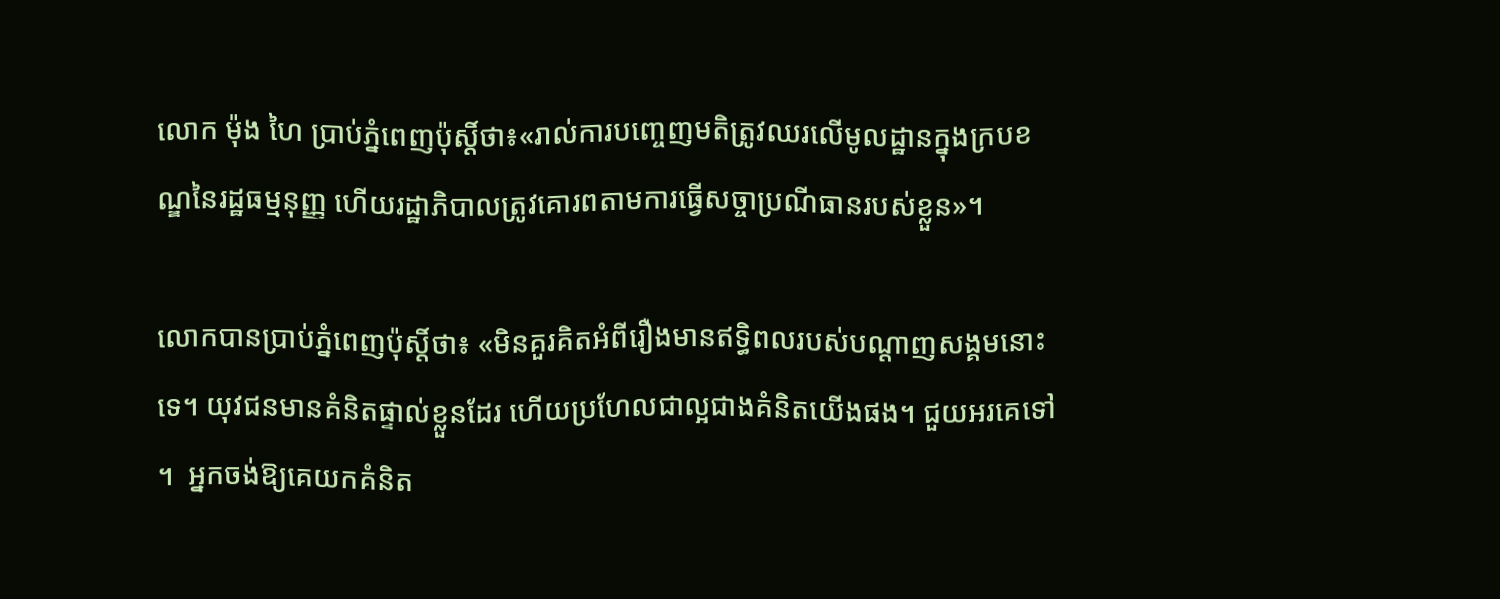លោក ម៉ុង ហៃ ប្រាប់ភ្នំពេញប៉ុស្ដិ៍ថា៖«រាល់ការបញ្ចេញមតិត្រូវឈរលើមូលដ្ឋានក្នុងក្របខណ្ឌនៃរដ្ឋធម្មនុញ្ញ ហើយរដ្ឋាភិបាលត្រូវគោរពតាមការធ្វើសច្ចាប្រណីធានរបស់ខ្លួន»។

លោកបានប្រាប់ភ្នំពេញប៉ុស្ដិ៍ថា៖ «មិនគួរគិតអំពីរឿងមានឥទ្ធិពលរបស់បណ្ដាញសង្គមនោះទេ។ យុវជនមានគំនិតផ្ទាល់ខ្លួនដែរ ហើយប្រហែលជាល្អជាងគំនិតយើងផង។ ជួយអរគេទៅ។  អ្នកចង់ឱ្យគេយកគំនិត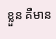ខ្លួន គឺមាន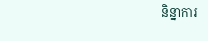និន្នាការ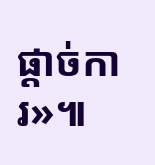ផ្តាច់ការ»៕